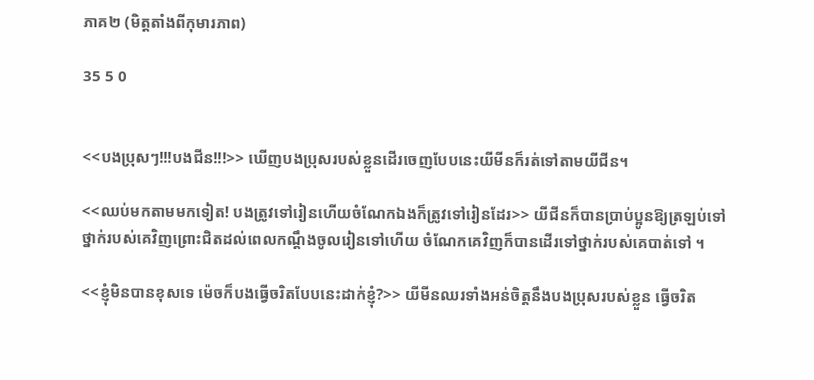ភាគ២ (មិត្តតាំងពីកុមារភាព)

35 5 0


<<បងប្រុសៗ!!!បងជីន!!!>> ឃើញបងប្រុសរបស់ខ្លួនដើរចេញបែបនេះយីមីនក៏រត់ទៅតាមយីជីន។

<<ឈប់មកតាមមកទៀត! បងត្រូវទៅរៀនហើយចំណែកឯងក៏ត្រូវទៅរៀនដែរ>> យីជីនក៏បានប្រាប់ប្អូនឱ្យត្រឡប់ទៅថ្នាក់របស់គេវិញព្រោះជិតដល់ពេលកណ្ដឹងចូលរៀនទៅហើយ ចំណែកគេវិញក៏បានដើរទៅថ្នាក់របស់គេបាត់ទៅ ។

<<ខ្ញុំមិនបានខុសទេ ម៉េចក៏បងធ្វើចរិតបែបនេះដាក់ខ្ញុំ?>> យីមីនឈរទាំងអន់ចិត្តនឹងបងប្រុសរបស់ខ្លួន ធ្វើចរិត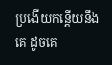ប្រងើយកន្តើយនឹងគេ ដូចគេ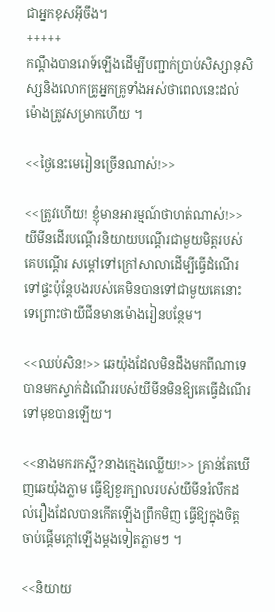ជាអ្នកខុសអ៊ីចឹង។
+++++
កណ្ដឹងបានរោទ៍ឡើងដើម្បីបញ្ជាក់ប្រាប់សិស្សានុសិស្សនិងលោកគ្រូអ្នកគ្រូទាំងអស់ថាពេលនេះដល់ម៉ោងត្រូវសម្រាកហើយ ។

<<ថ្ងៃនេះមេរៀនច្រើនណាស់!>>

<<ត្រូវហើយ! ខ្ញុំមានអារម្មណ៍ថាហត់ណាស់!>>
យីមីនដើរបណ្ដើរនិយាយបណ្ដើរជាមួយមិត្តរបស់គេបណ្ដើរ សម្ដៅទៅក្រៅសាលាដើម្បីធ្វើដំណើរទៅផ្ទះប៉ុន្តែបងរបស់គេមិនបានទៅជាមួយគេនោះទេព្រោះថាយីជីនមានម៉ោងរៀនបន្ថែម។

<<ឈប់សិន!>> ឆេយ៉ុងដែលមិនដឹងមកពីណាទេបានមកស្ទាក់ដំណើររបស់យីមីនមិនឱ្យគេធ្វើដំណើរទៅមុខបានឡើយ។

<<នាងមករកស្អី?នាងក្មេងឈ្លើយ!>> គ្រាន់តែឃើញឆេយ៉ុងភ្លាម ធ្វើឱ្យខួរក្បាលរបស់យីមីនរំលឹកដល់រឿងដែលបានកើតឡើងព្រឹកមិញ ធ្វើឱ្យក្នុងចិត្តចាប់ផ្ដើមក្ដៅឡើងម្ដងទៀតភ្លាមៗ ។

<<និយាយ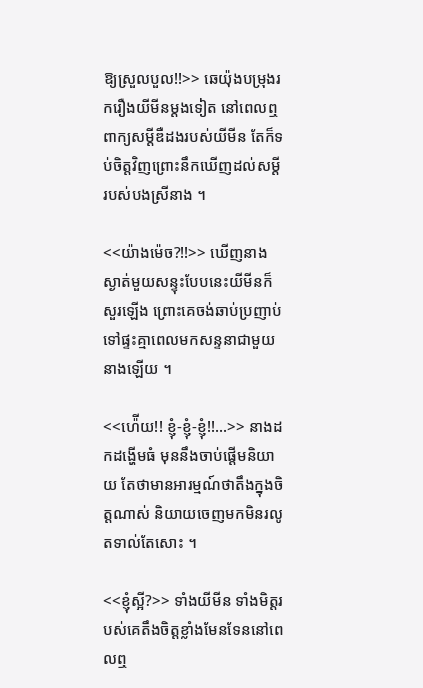ឱ្យស្រួលបួល!!>> ឆេយ៉ុងបម្រុងរករឿងយីមីនម្ដងទៀត នៅពេលឮពាក្យសម្ដីឌឺដងរបស់យីមីន តែក៏ទប់ចិត្តវិញព្រោះនឹកឃើញដល់សម្ដីរបស់បងស្រីនាង ។

<<យ៉ាងម៉េច?!!>> ឃើញនាងស្ងាត់មួយសន្ទុះបែបនេះយីមីនក៏សួរឡើង ព្រោះគេចង់ឆាប់ប្រញាប់ទៅផ្ទះគ្មាពេលមកសន្ទនាជាមួយនាងឡើយ ។

<<ហ៉ើយ!! ខ្ញុំ-ខ្ញុំ-ខ្ញុំ!!...>> នាងដកដង្ហើមធំ មុននឹងចាប់ផ្ដើមនិយាយ តែថាមានអារម្មណ៍ថាតឹងក្នុងចិត្តណាស់ និយាយចេញមកមិនរលូតទាល់តែសោះ ។

<<ខ្ញុំស្អី?>> ទាំងយីមីន ទាំងមិត្តរបស់គេតឹងចិត្តខ្លាំងមែនទែននៅពេលឮ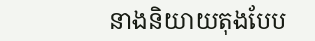នាងនិយាយតុងបែប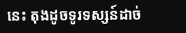នេះ តុងដូចទូរទស្សន៍ដាច់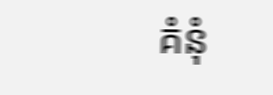គំនុំ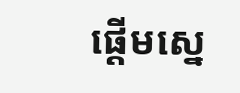ផ្ដើមស្នេ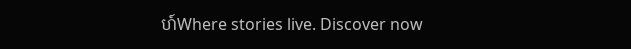ហ៍Where stories live. Discover now